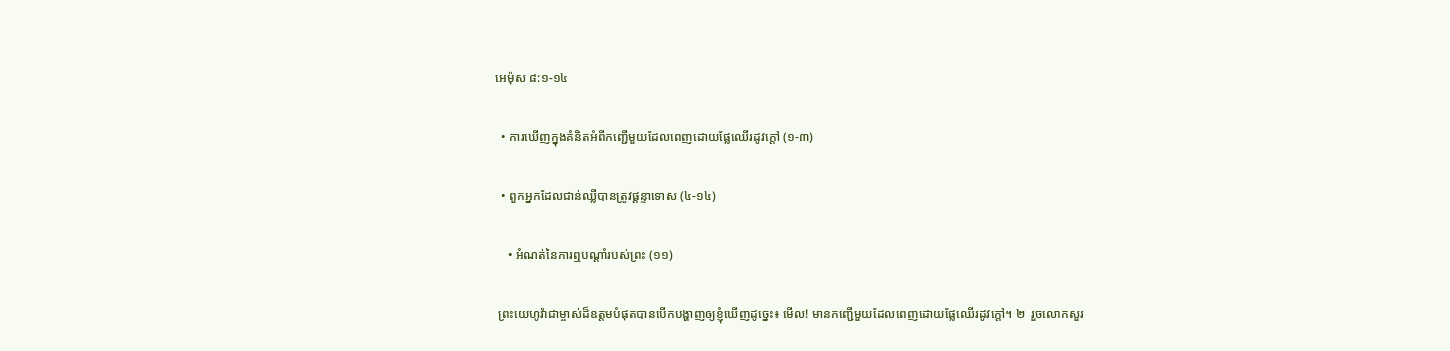អេម៉ុស ៨:១-១៤

  • ការឃើញក្នុងគំនិតអំពីកញ្ជើមួយដែលពេញដោយផ្លែឈើរដូវក្ដៅ (១-៣)

  • ពួកអ្នកដែលជាន់ឈ្លីបានត្រូវផ្ដន្ទាទោស (៤-១៤)

    • អំណត់នៃការឮបណ្ដាំរបស់ព្រះ (១១)

 ព្រះយេហូវ៉ាជាម្ចាស់ដ៏ឧត្ដមបំផុតបានបើកបង្ហាញឲ្យខ្ញុំឃើញដូច្នេះ៖ មើល! មានកញ្ជើមួយដែលពេញដោយផ្លែឈើរដូវក្ដៅ។ ២  រួចលោកសួរ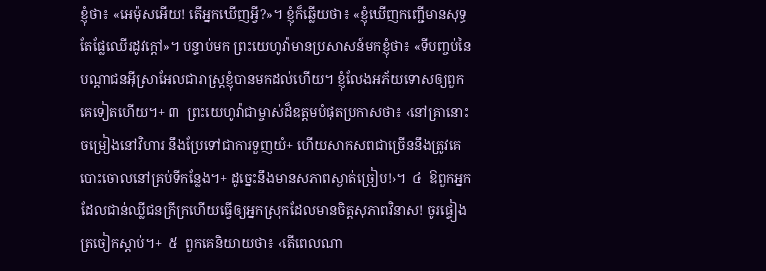ខ្ញុំថា៖ «អេម៉ុសអើយ! តើអ្នកឃើញអ្វី?»។ ខ្ញុំក៏ឆ្លើយថា៖ «ខ្ញុំឃើញកញ្ជើមានសុទ្ធតែផ្លែឈើរដូវក្ដៅ»។ បន្ទាប់មក ព្រះយេហូវ៉ាមានប្រសាសន៍មកខ្ញុំថា៖ «ទីបញ្ចប់នៃបណ្ដាជនអ៊ីស្រាអែលជារាស្ត្រខ្ញុំបានមកដល់ហើយ។ ខ្ញុំលែងអភ័យទោសឲ្យពួកគេទៀតហើយ។+ ៣  ព្រះយេហូវ៉ាជាម្ចាស់ដ៏ឧត្ដមបំផុតប្រកាសថា៖ ‹នៅគ្រានោះ ចម្រៀងនៅវិហារ នឹងប្រែទៅជាការទួញយំ+ ហើយសាកសពជាច្រើននឹងត្រូវគេបោះចោលនៅគ្រប់ទីកន្លែង។+ ដូច្នេះនឹងមានសភាពស្ងាត់ច្រៀប!›។  ៤  ឱពួកអ្នកដែលជាន់ឈ្លីជនក្រីក្រហើយធ្វើឲ្យអ្នកស្រុកដែលមានចិត្តសុភាពវិនាស! ចូរផ្ទៀងត្រចៀកស្ដាប់។+  ៥  ពួកគេនិយាយថា៖ ‹តើពេលណា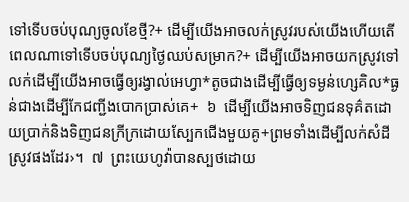ទៅទើបចប់បុណ្យចូលខែថ្មី?+ ដើម្បីយើងអាចលក់ស្រូវរបស់យើងហើយតើពេលណាទៅទើបចប់បុណ្យថ្ងៃឈប់សម្រាក?+ ដើម្បីយើងអាចយកស្រូវទៅលក់ដើម្បីយើងអាចធ្វើឲ្យរង្វាល់អេហ្វា*តូចជាងដើម្បីធ្វើឲ្យទម្ងន់ហ្សេគិល*ធ្ងន់ជាងដើម្បីកែជញ្ជីងបោកប្រាស់គេ+  ៦  ដើម្បីយើងអាចទិញជនទុគ៌តដោយប្រាក់និងទិញជនក្រីក្រដោយស្បែកជើងមួយគូ+ព្រមទាំងដើម្បីលក់សំដីស្រូវផងដែរ›។  ៧  ព្រះយេហូវ៉ាបានស្បថដោយ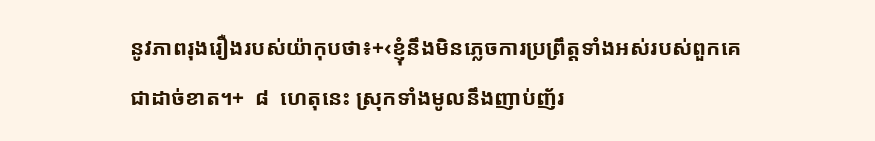នូវភាពរុងរឿងរបស់យ៉ាកុបថា៖+‹ខ្ញុំនឹងមិនភ្លេចការប្រព្រឹត្តទាំងអស់របស់ពួកគេជាដាច់ខាត។+  ៨  ហេតុនេះ ស្រុកទាំងមូលនឹងញាប់ញ័រ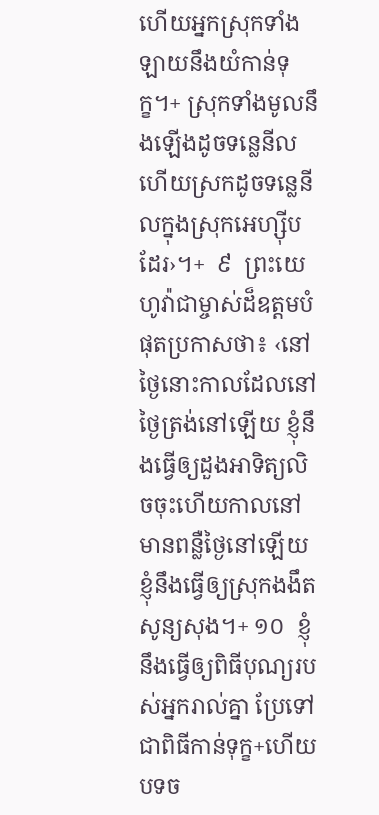ហើយអ្នកស្រុកទាំងឡាយនឹងយំកាន់ទុក្ខ។+ ស្រុកទាំងមូលនឹងឡើងដូចទន្លេនីលហើយស្រកដូចទន្លេនីលក្នុងស្រុកអេហ្ស៊ីបដែរ›។+  ៩  ព្រះយេហូវ៉ាជាម្ចាស់ដ៏ឧត្ដមបំផុតប្រកាសថា៖ ‹នៅថ្ងៃនោះកាលដែលនៅថ្ងៃត្រង់នៅឡើយ ខ្ញុំនឹងធ្វើឲ្យដួងអាទិត្យលិចចុះហើយកាលនៅមានពន្លឺថ្ងៃនៅឡើយ ខ្ញុំនឹងធ្វើឲ្យស្រុកងងឹតសូន្យសុង។+ ១០  ខ្ញុំនឹងធ្វើឲ្យពិធីបុណ្យរបស់អ្នករាល់គ្នា ប្រែទៅជាពិធីកាន់ទុក្ខ+ហើយបទច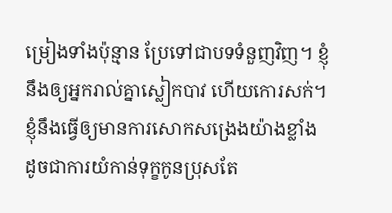ម្រៀងទាំងប៉ុន្មាន ប្រែទៅជាបទទំនួញវិញ។ ខ្ញុំនឹងឲ្យអ្នករាល់គ្នាស្លៀកបាវ ហើយកោរសក់។ ខ្ញុំនឹងធ្វើឲ្យមានការសោកសង្រេងយ៉ាងខ្លាំង ដូចជាការយំកាន់ទុក្ខកូនប្រុសតែ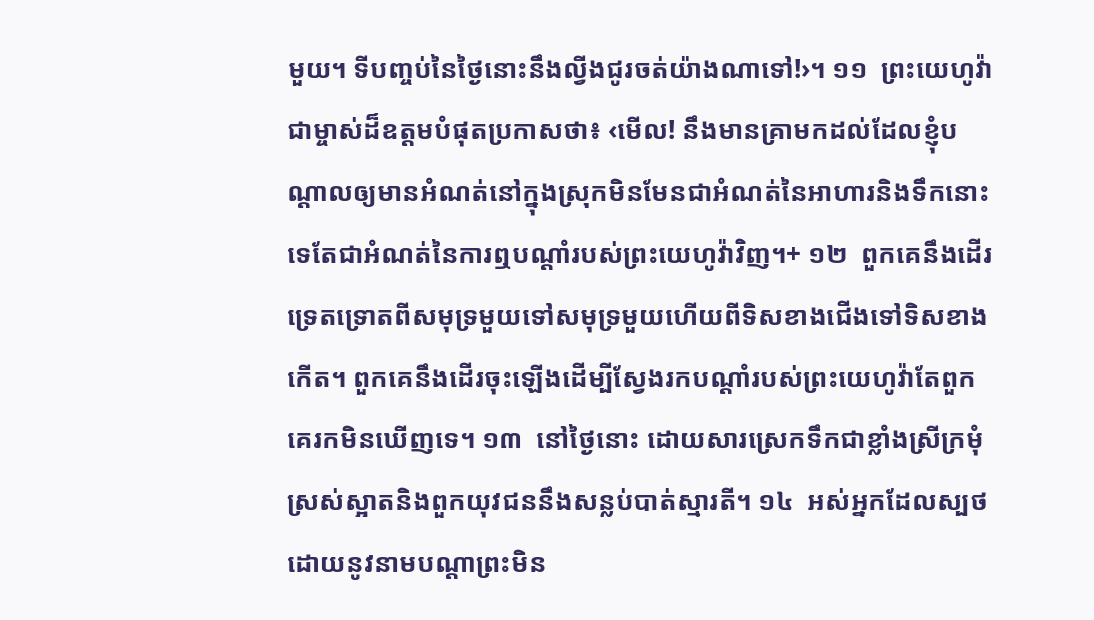មួយ។ ទីបញ្ចប់នៃថ្ងៃនោះនឹងល្វីងជូរចត់យ៉ាងណាទៅ!›។ ១១  ព្រះយេហូវ៉ាជាម្ចាស់ដ៏ឧត្ដមបំផុតប្រកាសថា៖ ‹មើល! នឹងមានគ្រាមកដល់ដែលខ្ញុំបណ្ដាលឲ្យមានអំណត់នៅក្នុងស្រុកមិនមែនជាអំណត់នៃអាហារនិងទឹកនោះទេតែជាអំណត់នៃការឮបណ្ដាំរបស់ព្រះយេហូវ៉ាវិញ។+ ១២  ពួកគេនឹងដើរទ្រេតទ្រោតពីសមុទ្រមួយទៅសមុទ្រមួយហើយពីទិសខាងជើងទៅទិសខាងកើត។ ពួកគេនឹងដើរចុះឡើងដើម្បីស្វែងរកបណ្ដាំរបស់ព្រះយេហូវ៉ាតែពួកគេរកមិនឃើញទេ។ ១៣  នៅថ្ងៃនោះ ដោយសារស្រេកទឹកជាខ្លាំងស្រីក្រមុំស្រស់ស្អាតនិងពួកយុវជននឹងសន្លប់បាត់ស្មារតី។ ១៤  អស់អ្នកដែលស្បថដោយនូវនាមបណ្ដាព្រះមិន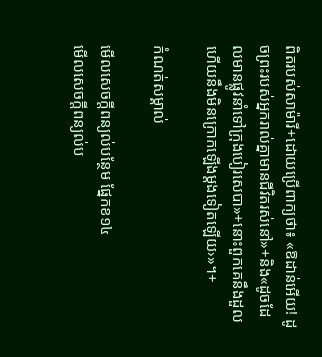ពិតរបស់សាម៉ារី+ដោយប្រើពាក្យថា៖ «ឱដាន់អើយ! ដូចព្រះរបស់អ្នករាល់គ្នាមានជីវិតរស់នៅ»+និង«ដូចដែលមានផ្លូវនាំទៅក្រុងបៀរសេបា»+នោះពួកគេនឹងដួល ហើយនឹងមិនក្រោកឡើងម្ដងទៀតឡើយ›»។+

កំណត់សម្គាល់

មើលសេចក្ដីពន្យល់បន្ថែម ផ្នែកខ១៤
មើលសេចក្ដីពន្យល់ប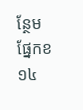ន្ថែម ផ្នែកខ១៤